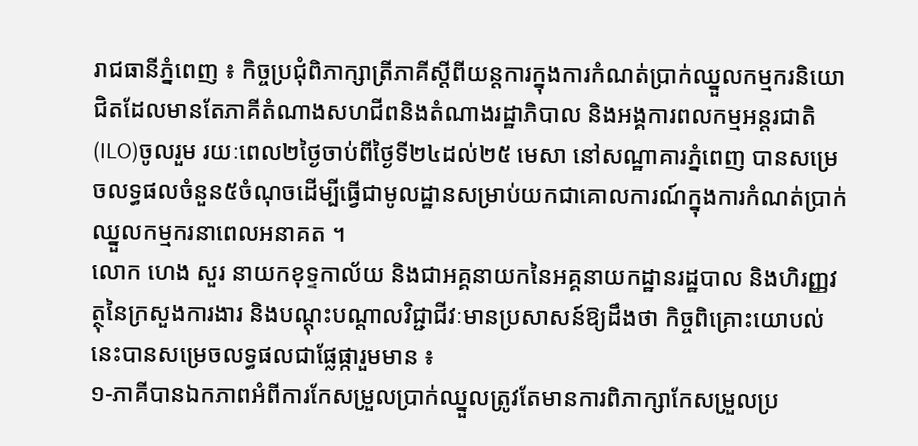រាជធានីភ្នំពេញ ៖ កិច្ចប្រជុំពិភាក្សាត្រីភាគីស្ដីពីយន្ដការក្នុងការកំណត់ប្រាក់ឈ្នួលកម្មករនិយោជិតដែលមានតែភាគីតំណាងសហជីពនិងតំណាងរដ្ឋាភិបាល និងអង្គការពលកម្មអន្ដរជាតិ (ILO)ចូលរួម រយៈពេល២ថ្ងៃចាប់ពីថ្ងៃទី២៤ដល់២៥ មេសា នៅសណ្ឋាគារភ្នំពេញ បានសម្រេចលទ្ធផលចំនួន៥ចំណុចដើម្បីធ្វើជាមូលដ្ឋានសម្រាប់យកជាគោលការណ៍ក្នុងការកំណត់ប្រាក់ឈ្នួលកម្មករនាពេលអនាគត ។
លោក ហេង សួរ នាយកខុទ្ទកាល័យ និងជាអគ្គនាយកនៃអគ្គនាយកដ្ឋានរដ្ឋបាល និងហិរញ្ញវត្ថុនៃក្រសួងការងារ និងបណ្ដុះបណ្ដាលវិជ្ជាជីវៈមានប្រសាសន៍ឱ្យដឹងថា កិច្ចពិគ្រោះយោបល់នេះបានសម្រេចលទ្ធផលជាផ្លែផ្ការួមមាន ៖
១-ភាគីបានឯកភាពអំពីការកែសម្រួលប្រាក់ឈ្នួលត្រូវតែមានការពិភាក្សាកែសម្រួលប្រ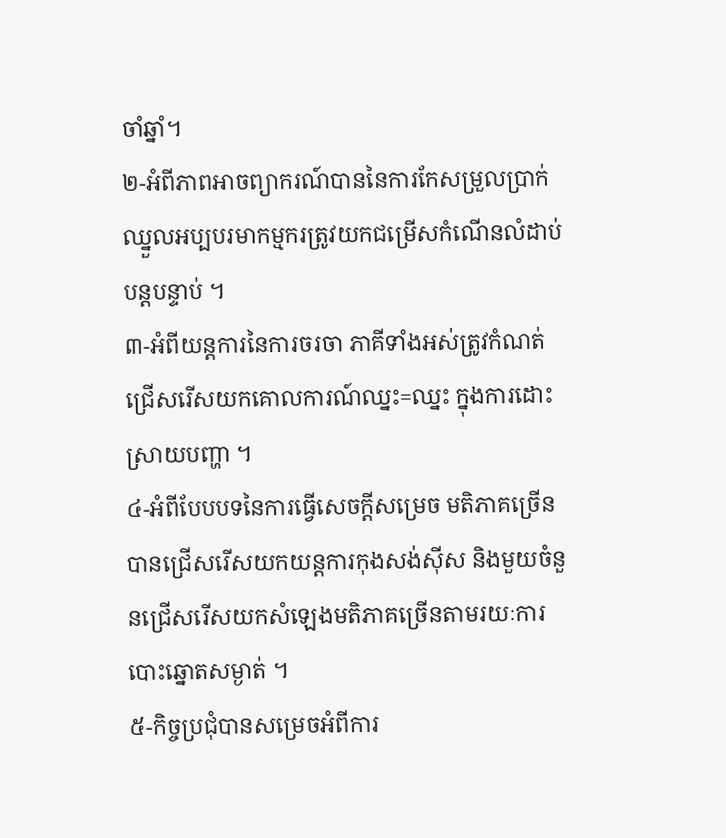ចាំឆ្នាំ។
២-អំពីភាពអាចព្យាករណ៍បាននៃការកែសម្រួលប្រាក់ឈ្នួលអប្បបរមាកម្មករត្រូវយកជម្រើសកំណើនលំដាប់បន្ដបន្ទាប់ ។
៣-អំពីយន្ដការនៃការចរចា ភាគីទាំងអស់ត្រូវកំណត់ជ្រើសរើសយកគោលការណ៍ឈ្នះ=ឈ្នះ ក្នុងការដោះស្រាយបញ្ហា ។
៤-អំពីបែបបទនៃការធ្វើសេចក្ដីសម្រេច មតិភាគច្រើនបានជ្រើសរើសយកយន្ដការកុងសង់ស៊ីស និងមួយចំនួនជ្រើសរើសយកសំឡេងមតិភាគច្រើនតាមរយៈការបោះឆ្នោតសម្ងាត់ ។
៥-កិច្ចប្រជុំបានសម្រេចអំពីការ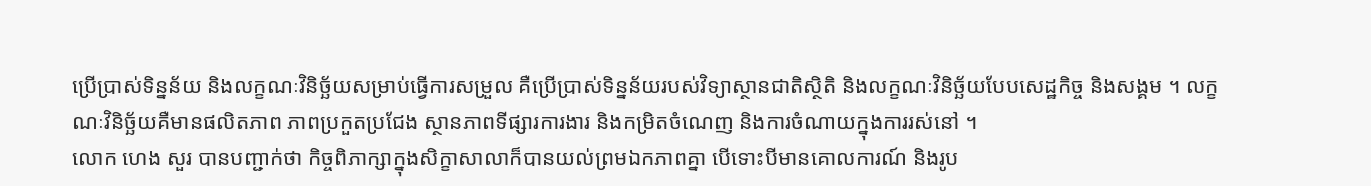ប្រើប្រាស់ទិន្នន័យ និងលក្ខណៈវិនិច្ឆ័យសម្រាប់ធ្វើការសម្រួល គឺប្រើប្រាស់ទិន្នន័យរបស់វិទ្យាស្ថានជាតិស្ថិតិ និងលក្ខណៈវិនិច្ឆ័យបែបសេដ្ឋកិច្ច និងសង្គម ។ លក្ខណៈវិនិច្ឆ័យគឺមានផលិតភាព ភាពប្រកួតប្រជែង ស្ថានភាពទីផ្សារការងារ និងកម្រិតចំណេញ និងការចំណាយក្នុងការរស់នៅ ។
លោក ហេង សួរ បានបញ្ជាក់ថា កិច្ចពិភាក្សាក្នុងសិក្ខាសាលាក៏បានយល់ព្រមឯកភាពគ្នា បើទោះបីមានគោលការណ៍ និងរូប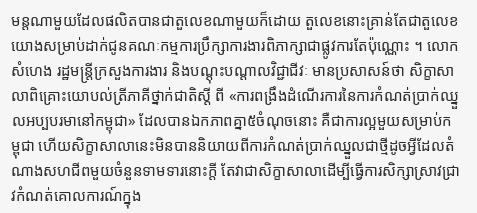មន្ដណាមួយដែលផលិតបានជាតួលេខណាមួយក៏ដោយ តួលេខនោះគ្រាន់តែជាតួលេខយោងសម្រាប់ដាក់ជូនគណៈកម្មការប្រឹក្សាការងារពិភាក្សាជាផ្លូវការតែប៉ុណ្ណោះ ។ លោក សំហេង រដ្ឋមន្ដ្រីក្រសួងការងារ និងបណ្ដុះបណ្ដាលវិជ្ជាជីវៈ មានប្រសាសន៍ថា សិក្ខាសាលាពិគ្រោះយោបល់ត្រីភាគីថ្នាក់ជាតិស្ដី ពី «ការពង្រឹងដំណើរការនៃការកំណត់ប្រាក់ឈ្នួលអប្បបរមានៅកម្ពុជា» ដែលបានឯកភាពគ្នា៥ចំណុចនោះ គឺជាការល្អមួយសម្រាប់កម្ពុជា ហើយសិក្ខាសាលានេះមិនបាននិយាយពីការកំណត់ប្រាក់ឈ្នួលជាថ្មីដូចអ្វីដែលតំណាងសហជីពមួយចំនួនទាមទារនោះក្ដី តែវាជាសិក្ខាសាលាដើម្បីធ្វើការសិក្សាស្រាវជ្រាវកំណត់គោលការណ៍ក្នុង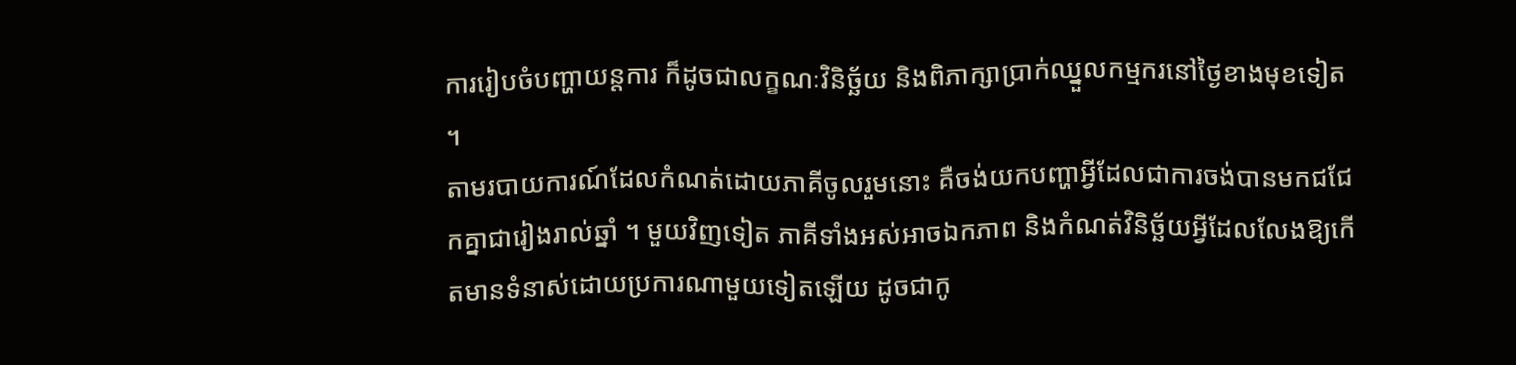ការរៀបចំបញ្ហាយន្ដការ ក៏ដូចជាលក្ខណៈវិនិច្ឆ័យ និងពិភាក្សាប្រាក់ឈ្នួលកម្មករនៅថ្ងៃខាងមុខទៀត ។
តាមរបាយការណ៍ដែលកំណត់ដោយភាគីចូលរួមនោះ គឺចង់យកបញ្ហាអ្វីដែលជាការចង់បានមកជជែកគ្នាជារៀងរាល់ឆ្នាំ ។ មួយវិញទៀត ភាគីទាំងអស់អាចឯកភាព និងកំណត់វិនិច្ឆ័យអ្វីដែលលែងឱ្យកើតមានទំនាស់ដោយប្រការណាមួយទៀតឡើយ ដូចជាកូ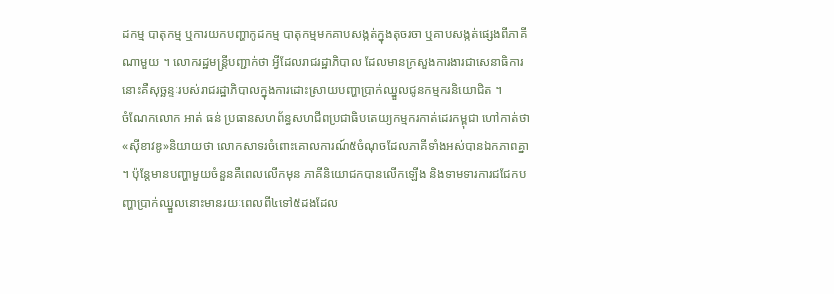ដកម្ម បាតុកម្ម ឬការយកបញ្ហាកូដកម្ម បាតុកម្មមកគាបសង្កត់ក្នុងតុចរចា ឬគាបសង្កត់ផ្សេងពីភាគីណាមួយ ។ លោករដ្ឋមន្ដ្រីបញ្ជាក់ថា អ្វីដែលរាជរដ្ឋាភិបាល ដែលមានក្រសួងការងារជាសេនាធិការនោះគឺសុច្ឆន្ទៈរបស់រាជរដ្ឋាភិបាលក្នុងការដោះស្រាយបញ្ហាប្រាក់ឈ្នួលជូនកម្មករនិយោជិត ។
ចំណែកលោក អាត់ ធន់ ប្រធានសហព័ន្ធសហជីពប្រជាធិបតេយ្យកម្មករកាត់ដេរកម្ពុជា ហៅកាត់ថា«ស៊ីខាវឌូ»និយាយថា លោកសាទរចំពោះគោលការណ៍៥ចំណុចដែលភាគីទាំងអស់បានឯកភាពគ្នា ។ ប៉ុន្ដែមានបញ្ហាមួយចំនួនគឺពេលលើកមុន ភាគីនិយោជកបានលើកឡើង និងទាមទារការជជែកបញ្ហាប្រាក់ឈ្នួលនោះមានរយៈពេលពី៤ទៅ៥ដងដែល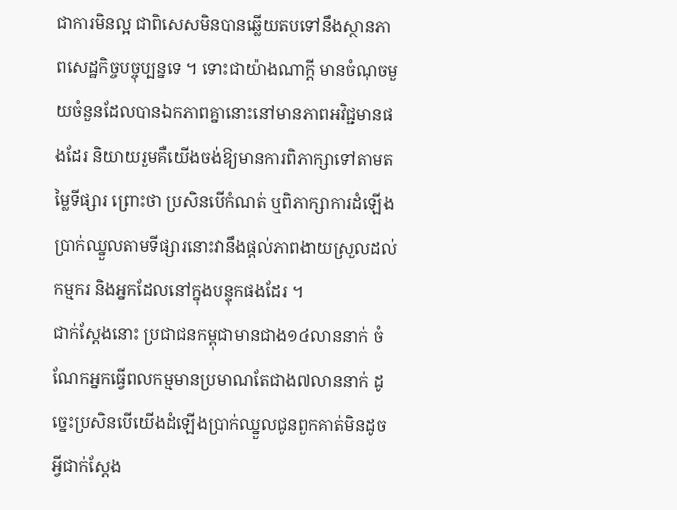ជាការមិនល្អ ជាពិសេសមិនបានឆ្លើយតបទៅនឹងស្ថានភាពសេដ្ឋកិច្ចបច្ចុប្បន្នទេ ។ ទោះជាយ៉ាងណាក្ដី មានចំណុចមួយចំនួនដែលបានឯកភាពគ្នានោះនៅមានភាពអវិជ្ជមានផងដែរ និយាយរួមគឺយើងចង់ឱ្យមានការពិភាក្សាទៅតាមតម្លៃទីផ្សារ ព្រោះថា ប្រសិនបើកំណត់ ឬពិភាក្សាការដំឡើងប្រាក់ឈ្នួលតាមទីផ្សារនោះវានឹងផ្ដល់ភាពងាយស្រួលដល់កម្មករ និងអ្នកដែលនៅក្នុងបន្ទុកផងដែរ ។
ជាក់ស្ដែងនោះ ប្រជាជនកម្ពុជាមានជាង១៤លាននាក់ ចំណែកអ្នកធ្វើពលកម្មមានប្រមាណតែជាង៧លាននាក់ ដូច្នេះប្រសិនបើយើងដំឡើងប្រាក់ឈ្នួលជូនពួកគាត់មិនដូចអ្វីជាក់ស្ដែង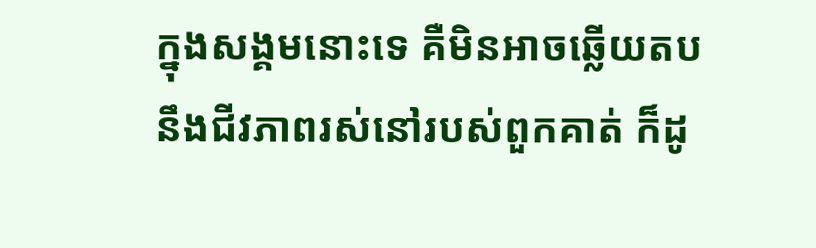ក្នុងសង្គមនោះទេ គឺមិនអាចឆ្លើយតបនឹងជីវភាពរស់នៅរបស់ពួកគាត់ ក៏ដូ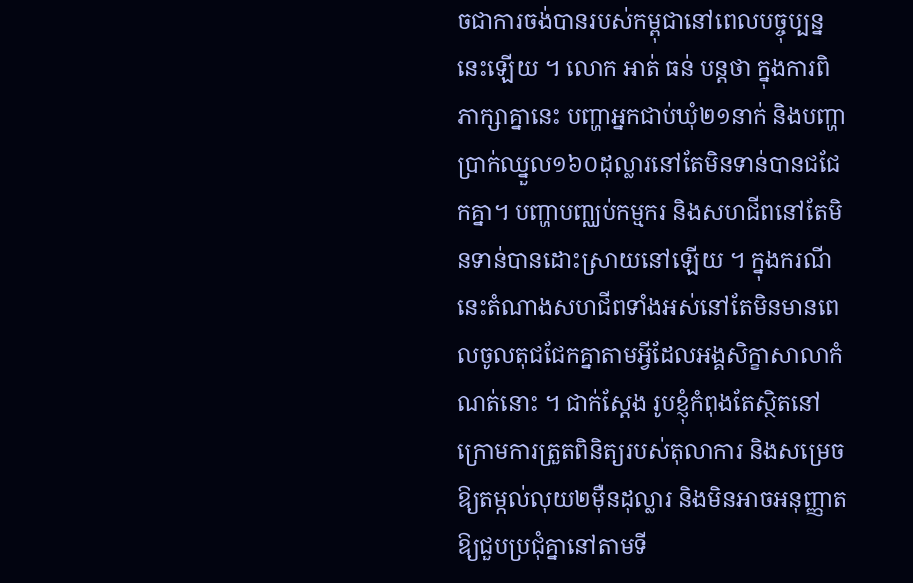ចជាការចង់បានរបស់កម្ពុជានៅពេលបច្ចុប្បន្ននេះឡើយ ។ លោក អាត់ ធន់ បន្តថា ក្នុងការពិភាក្សាគ្នានេះ បញ្ហាអ្នកជាប់ឃុំ២១នាក់ និងបញ្ហាប្រាក់ឈ្នួល១៦០ដុល្លារនៅតែមិនទាន់បានជជែកគ្នា។ បញ្ហាបញ្ឈប់កម្មករ និងសហជីពនៅតែមិនទាន់បានដោះស្រាយនៅឡើយ ។ ក្នុងករណីនេះតំណាងសហជីពទាំងអស់នៅតែមិនមានពេលចូលតុជជែកគ្នាតាមអ្វីដែលអង្គសិក្ខាសាលាកំណត់នោះ ។ ជាក់ស្តែង រូបខ្ញុំកំពុងតែស្ថិតនៅក្រោមការត្រួតពិនិត្យរបស់តុលាការ និងសម្រេចឱ្យតម្កល់លុយ២ម៉ឺនដុល្លារ និងមិនអាចអនុញ្ញាតឱ្យជួបប្រជុំគ្នានៅតាមទី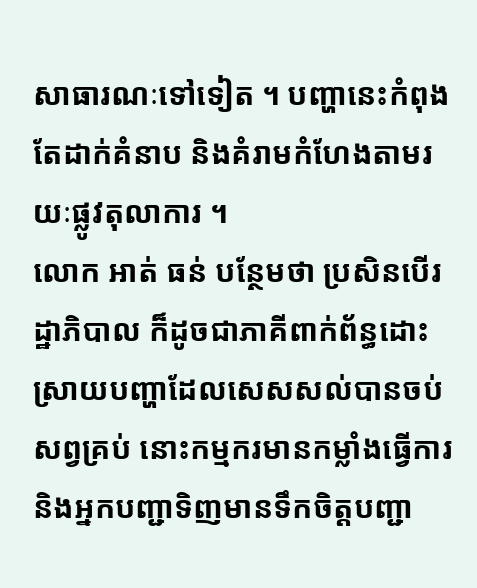សាធារណៈទៅទៀត ។ បញ្ហានេះកំពុងតែដាក់គំនាប និងគំរាមកំហែងតាមរយៈផ្លូវតុលាការ ។
លោក អាត់ ធន់ បន្ថែមថា ប្រសិនបើរដ្ឋាភិបាល ក៏ដូចជាភាគីពាក់ព័ន្ធដោះស្រាយបញ្ហាដែលសេសសល់បានចប់សព្វគ្រប់ នោះកម្មករមានកម្លាំងធ្វើការ និងអ្នកបញ្ជាទិញមានទឹកចិត្តបញ្ជា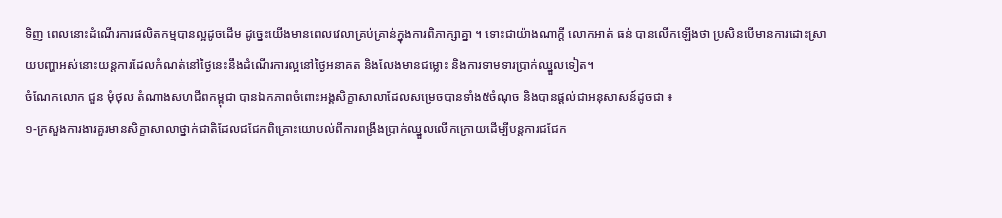ទិញ ពេលនោះដំណើរការផលិតកម្មបានល្អដូចដើម ដូច្នេះយើងមានពេលវេលាគ្រប់គ្រាន់ក្នុងការពិភាក្សាគ្នា ។ ទោះជាយ៉ាងណាក្តី លោកអាត់ ធន់ បានលើកឡើងថា ប្រសិនបើមានការដោះស្រាយបញ្ហាអស់នោះយន្តការដែលកំណត់នៅថ្ងៃនេះនឹងដំណើរការល្អនៅថ្ងៃអនាគត និងលែងមានជម្លោះ និងការទាមទារប្រាក់ឈ្នួលទៀត។
ចំណែកលោក ជួន មុំថុល តំណាងសហជីពកម្ពុជា បានឯកភាពចំពោះអង្គសិក្ខាសាលាដែលសម្រេចបានទាំង៥ចំណុច និងបានផ្តល់ជាអនុសាសន៍ដូចជា ៖
១-ក្រសួងការងារគួរមានសិក្ខាសាលាថ្នាក់ជាតិដែលជជែកពិគ្រោះយោបល់ពីការពង្រឹងប្រាក់ឈ្នួលលើកក្រោយដើម្បីបន្តការជជែក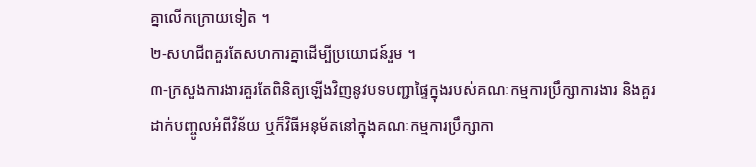គ្នាលើកក្រោយទៀត ។
២-សហជីពគួរតែសហការគ្នាដើម្បីប្រយោជន៍រួម ។
៣-ក្រសួងការងារគួរតែពិនិត្យឡើងវិញនូវបទបញ្ជាផ្ទៃក្នុងរបស់គណៈកម្មការប្រឹក្សាការងារ និងគួរដាក់បញ្ចូលអំពីវិន័យ ឬក៏វិធីអនុម័តនៅក្នុងគណៈកម្មការប្រឹក្សាកា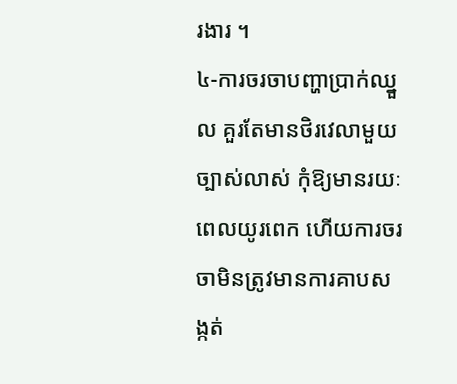រងារ ។
៤-ការចរចាបញ្ហាប្រាក់ឈ្នួល គួរតែមានថិរវេលាមួយច្បាស់លាស់ កុំឱ្យមានរយៈពេលយូរពេក ហើយការចរចាមិនត្រូវមានការគាបសង្កត់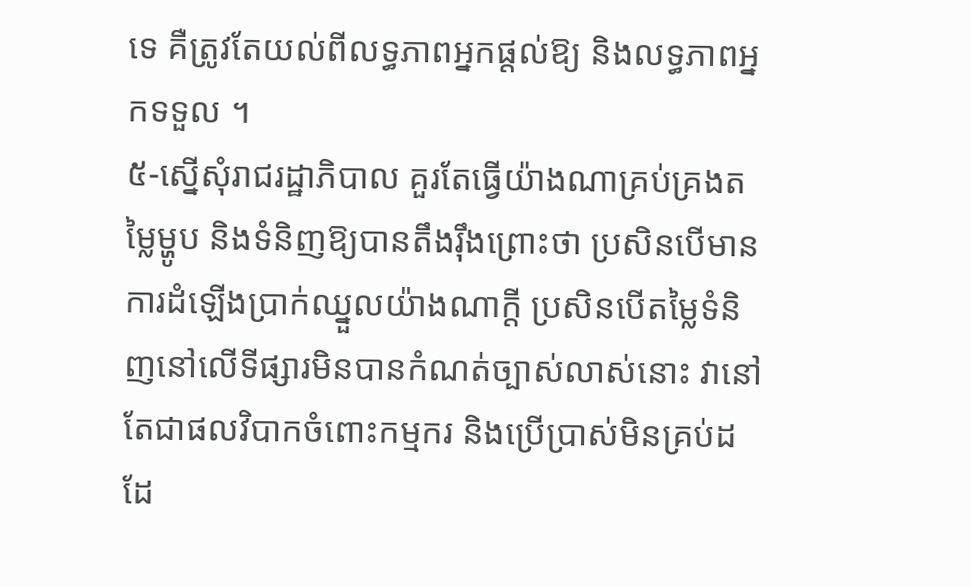ទេ គឺត្រូវតែយល់ពីលទ្ធភាពអ្នកផ្តល់ឱ្យ និងលទ្ធភាពអ្នកទទួល ។
៥-ស្នើសុំរាជរដ្ឋាភិបាល គួរតែធ្វើយ៉ាងណាគ្រប់គ្រងតម្លៃម្ហូប និងទំនិញឱ្យបានតឹងរុឹងព្រោះថា ប្រសិនបើមានការដំឡើងប្រាក់ឈ្នួលយ៉ាងណាក្តី ប្រសិនបើតម្លៃទំនិញនៅលើទីផ្សារមិនបានកំណត់ច្បាស់លាស់នោះ វានៅតែជាផលវិបាកចំពោះកម្មករ និងប្រើប្រាស់មិនគ្រប់ដដែ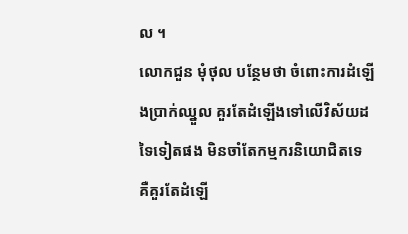ល ។
លោកជួន មុំថុល បន្ថែមថា ចំពោះការដំឡើងប្រាក់ឈ្នួល គួរតែដំឡើងទៅលើវិស័យដទៃទៀតផង មិនចាំតែកម្មករនិយោជិតទេ គឺគួរតែដំឡើ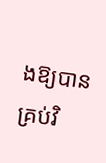ងឱ្យបានគ្រប់វិ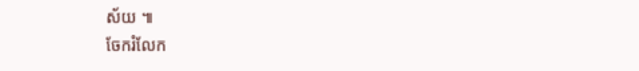ស័យ ៕
ចែករំលែក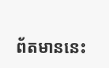ព័តមាននេះ